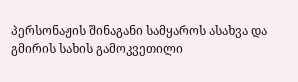პერსონაჟის შინაგანი სამყაროს ასახვა და გმირის სახის გამოკვეთილი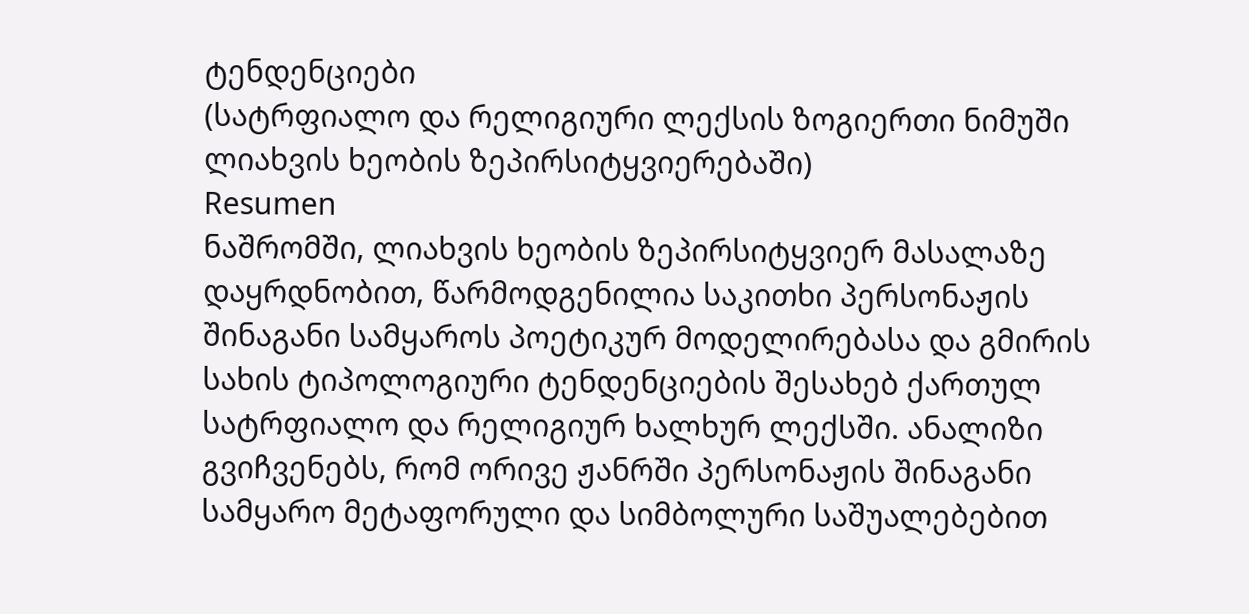ტენდენციები
(სატრფიალო და რელიგიური ლექსის ზოგიერთი ნიმუში ლიახვის ხეობის ზეპირსიტყვიერებაში)
Resumen
ნაშრომში, ლიახვის ხეობის ზეპირსიტყვიერ მასალაზე დაყრდნობით, წარმოდგენილია საკითხი პერსონაჟის შინაგანი სამყაროს პოეტიკურ მოდელირებასა და გმირის სახის ტიპოლოგიური ტენდენციების შესახებ ქართულ სატრფიალო და რელიგიურ ხალხურ ლექსში. ანალიზი გვიჩვენებს, რომ ორივე ჟანრში პერსონაჟის შინაგანი სამყარო მეტაფორული და სიმბოლური საშუალებებით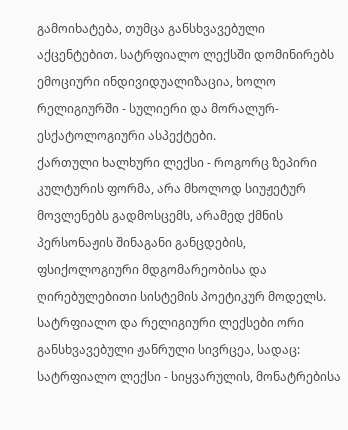გამოიხატება, თუმცა განსხვავებული აქცენტებით. სატრფიალო ლექსში დომინირებს ემოციური ინდივიდუალიზაცია, ხოლო რელიგიურში - სულიერი და მორალურ-ესქატოლოგიური ასპექტები.
ქართული ხალხური ლექსი - როგორც ზეპირი კულტურის ფორმა, არა მხოლოდ სიუჟეტურ მოვლენებს გადმოსცემს, არამედ ქმნის პერსონაჟის შინაგანი განცდების, ფსიქოლოგიური მდგომარეობისა და ღირებულებითი სისტემის პოეტიკურ მოდელს.
სატრფიალო და რელიგიური ლექსები ორი განსხვავებული ჟანრული სივრცეა, სადაც:
სატრფიალო ლექსი - სიყვარულის, მონატრებისა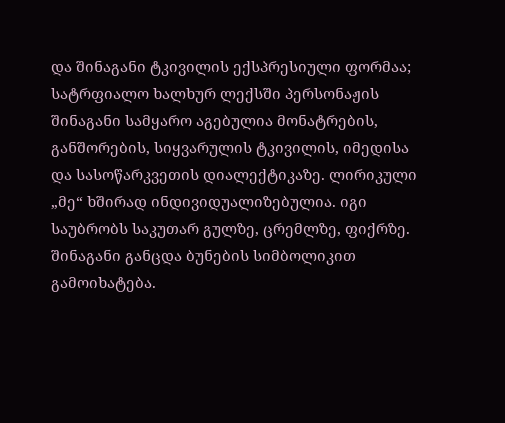და შინაგანი ტკივილის ექსპრესიული ფორმაა; სატრფიალო ხალხურ ლექსში პერსონაჟის შინაგანი სამყარო აგებულია მონატრების, განშორების, სიყვარულის ტკივილის, იმედისა და სასოწარკვეთის დიალექტიკაზე. ლირიკული „მე“ ხშირად ინდივიდუალიზებულია. იგი საუბრობს საკუთარ გულზე, ცრემლზე, ფიქრზე. შინაგანი განცდა ბუნების სიმბოლიკით გამოიხატება.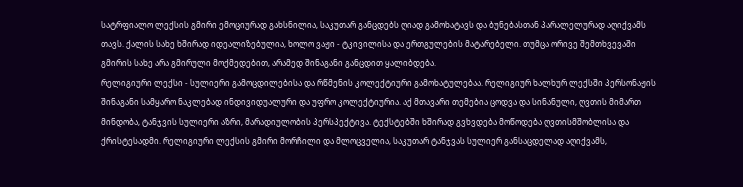სატრფიალო ლექსის გმირი ემოციურად გახსნილია, საკუთარ განცდებს ღიად გამოხატავს და ბუნებასთან პარალელურად აღიქვამს თავს. ქალის სახე ხშირად იდეალიზებულია, ხოლო ვაჟი - ტკივილისა და ერთგულების მატარებელი. თუმცა ორივე შემთხვევაში გმირის სახე არა გმირული მოქმედებით, არამედ შინაგანი განცდით ყალიბდება.
რელიგიური ლექსი - სულიერი გამოცდილებისა და რწმენის კოლექტიური გამოხატულებაა. რელიგიურ ხალხურ ლექსში პერსონაჟის შინაგანი სამყარო ნაკლებად ინდივიდუალური და უფრო კოლექტიურია. აქ მთავარი თემებია ცოდვა და სინანული, ღვთის მიმართ მინდობა, ტანჯვის სულიერი აზრი, მარადიულობის პერსპექტივა. ტექსტებში ხშირად გვხვდება მოწოდება ღვთისმშობლისა და ქრისტესადმი. რელიგიური ლექსის გმირი მორჩილი და მლოცველია, საკუთარ ტანჯვას სულიერ განსაცდელად აღიქვამს,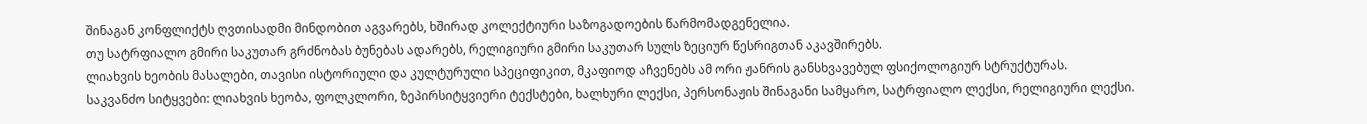შინაგან კონფლიქტს ღვთისადმი მინდობით აგვარებს, ხშირად კოლექტიური საზოგადოების წარმომადგენელია.
თუ სატრფიალო გმირი საკუთარ გრძნობას ბუნებას ადარებს, რელიგიური გმირი საკუთარ სულს ზეციურ წესრიგთან აკავშირებს.
ლიახვის ხეობის მასალები, თავისი ისტორიული და კულტურული სპეციფიკით, მკაფიოდ აჩვენებს ამ ორი ჟანრის განსხვავებულ ფსიქოლოგიურ სტრუქტურას.
საკვანძო სიტყვები: ლიახვის ხეობა, ფოლკლორი, ზეპირსიტყვიერი ტექსტები, ხალხური ლექსი, პერსონაჟის შინაგანი სამყარო, სატრფიალო ლექსი, რელიგიური ლექსი.